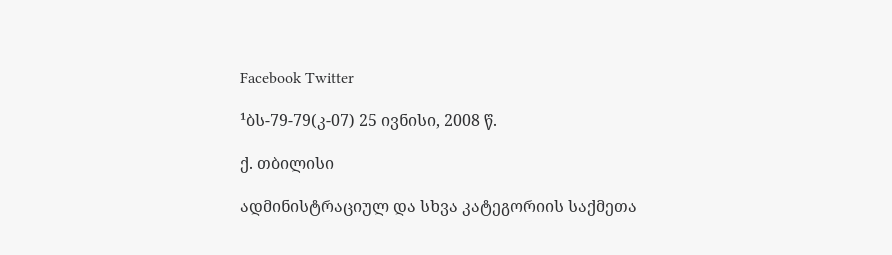Facebook Twitter

¹ბს-79-79(კ-07) 25 ივნისი, 2008 წ.

ქ. თბილისი

ადმინისტრაციულ და სხვა კატეგორიის საქმეთა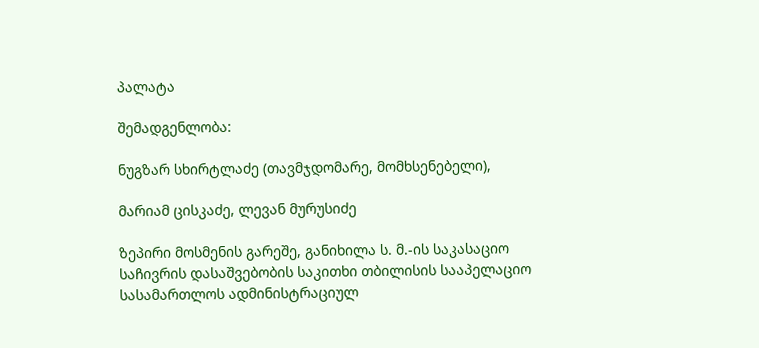პალატა

შემადგენლობა:

ნუგზარ სხირტლაძე (თავმჯდომარე, მომხსენებელი),

მარიამ ცისკაძე, ლევან მურუსიძე

ზეპირი მოსმენის გარეშე, განიხილა ს. მ.-ის საკასაციო საჩივრის დასაშვებობის საკითხი თბილისის სააპელაციო სასამართლოს ადმინისტრაციულ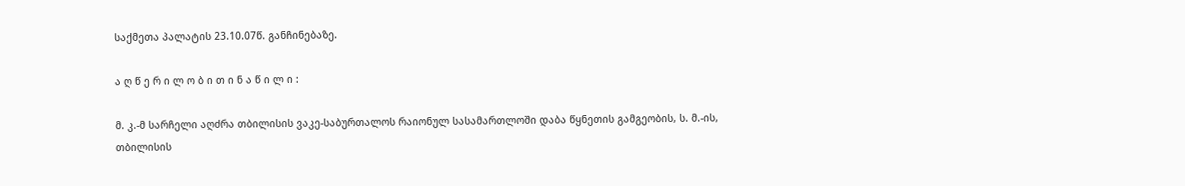საქმეთა პალატის 23.10.07წ. განჩინებაზე.

ა ღ წ ე რ ი ლ ო ბ ი თ ი ნ ა წ ი ლ ი :

მ. კ.-მ სარჩელი აღძრა თბილისის ვაკე-საბურთალოს რაიონულ სასამართლოში დაბა წყნეთის გამგეობის, ს. მ.-ის, თბილისის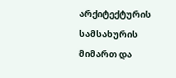არქიტექტურის სამსახურის მიმართ და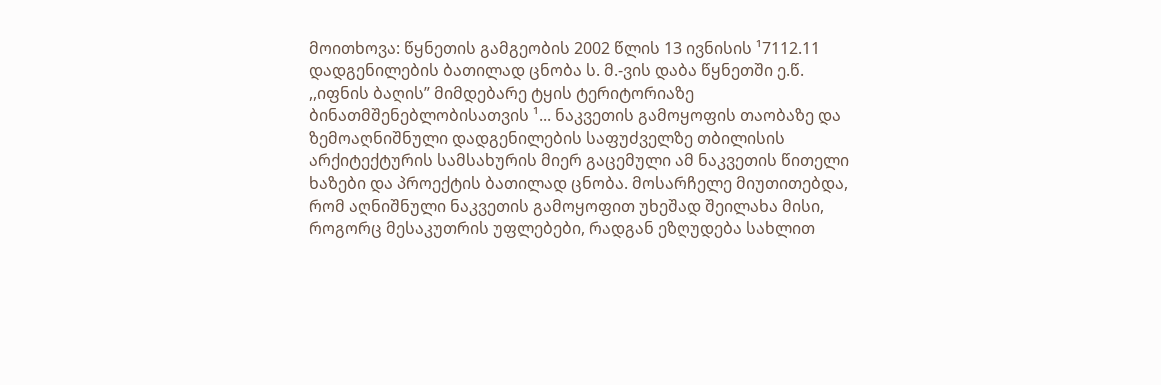მოითხოვა: წყნეთის გამგეობის 2002 წლის 13 ივნისის ¹7112.11 დადგენილების ბათილად ცნობა ს. მ.-ვის დაბა წყნეთში ე.წ. ,,იფნის ბაღის” მიმდებარე ტყის ტერიტორიაზე ბინათმშენებლობისათვის ¹... ნაკვეთის გამოყოფის თაობაზე და ზემოაღნიშნული დადგენილების საფუძველზე თბილისის არქიტექტურის სამსახურის მიერ გაცემული ამ ნაკვეთის წითელი ხაზები და პროექტის ბათილად ცნობა. მოსარჩელე მიუთითებდა, რომ აღნიშნული ნაკვეთის გამოყოფით უხეშად შეილახა მისი, როგორც მესაკუთრის უფლებები, რადგან ეზღუდება სახლით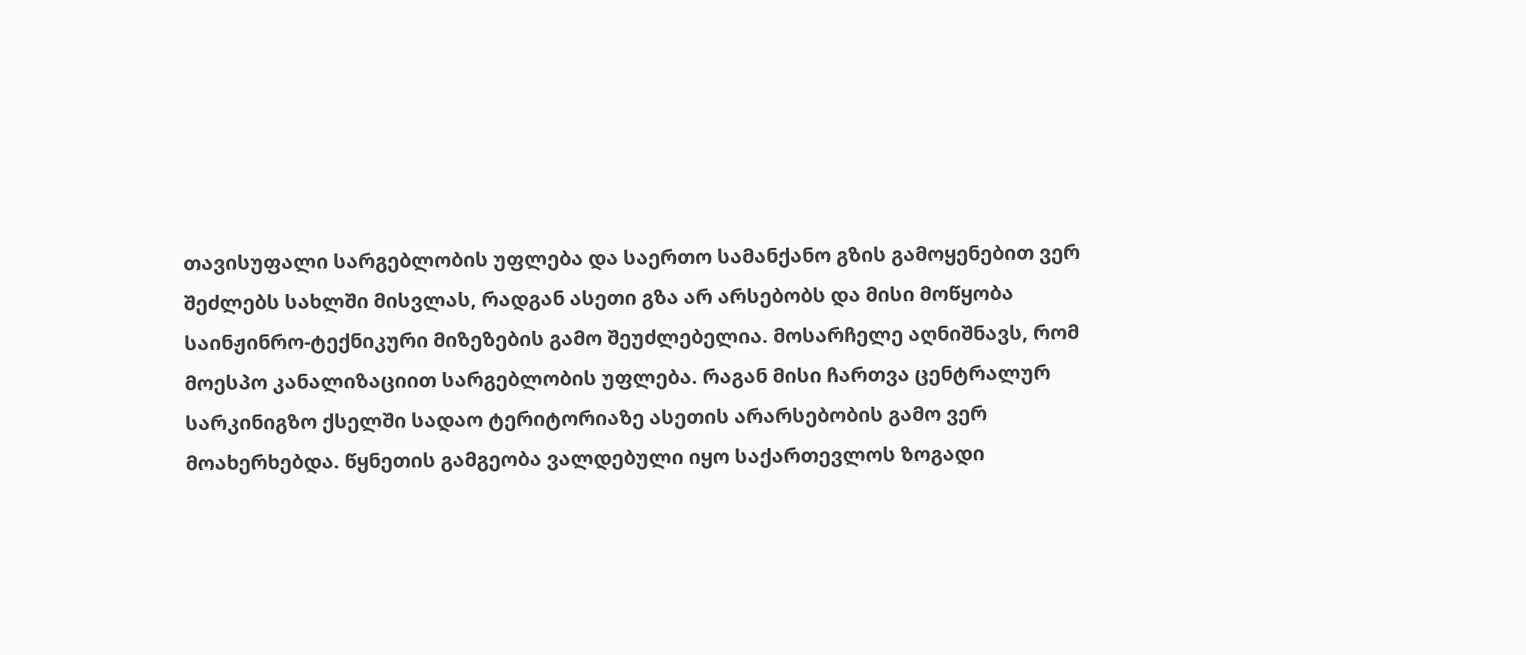თავისუფალი სარგებლობის უფლება და საერთო სამანქანო გზის გამოყენებით ვერ შეძლებს სახლში მისვლას, რადგან ასეთი გზა არ არსებობს და მისი მოწყობა საინჟინრო-ტექნიკური მიზეზების გამო შეუძლებელია. მოსარჩელე აღნიშნავს, რომ მოესპო კანალიზაციით სარგებლობის უფლება. რაგან მისი ჩართვა ცენტრალურ სარკინიგზო ქსელში სადაო ტერიტორიაზე ასეთის არარსებობის გამო ვერ მოახერხებდა. წყნეთის გამგეობა ვალდებული იყო საქართევლოს ზოგადი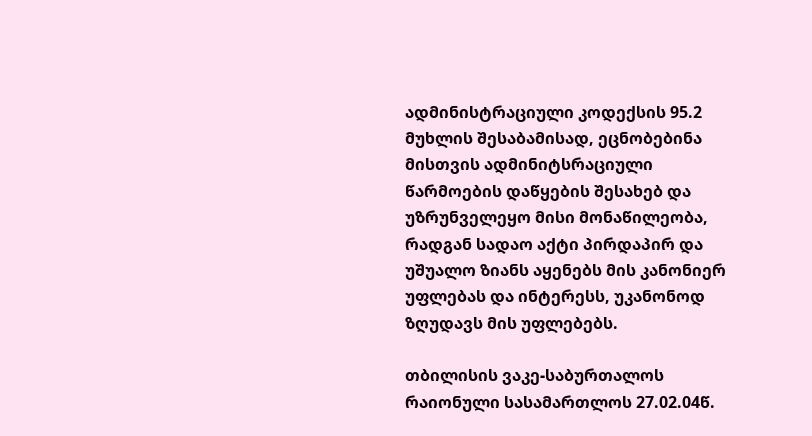ადმინისტრაციული კოდექსის 95.2 მუხლის შესაბამისად, ეცნობებინა მისთვის ადმინიტსრაციული წარმოების დაწყების შესახებ და უზრუნველეყო მისი მონაწილეობა, რადგან სადაო აქტი პირდაპირ და უშუალო ზიანს აყენებს მის კანონიერ უფლებას და ინტერესს, უკანონოდ ზღუდავს მის უფლებებს.

თბილისის ვაკე-საბურთალოს რაიონული სასამართლოს 27.02.04წ.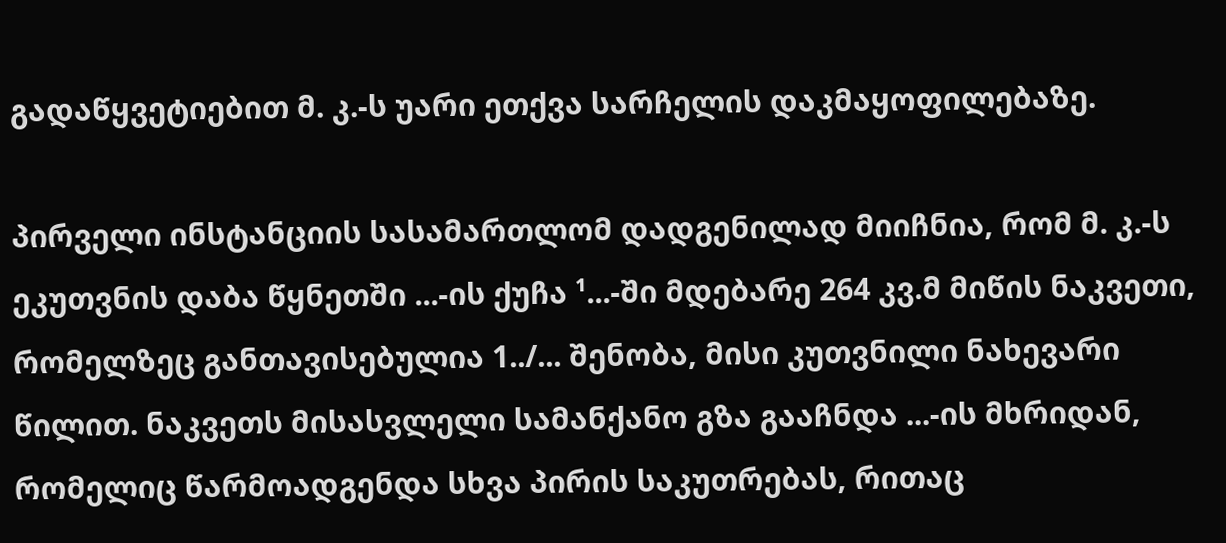გადაწყვეტიებით მ. კ.-ს უარი ეთქვა სარჩელის დაკმაყოფილებაზე.

პირველი ინსტანციის სასამართლომ დადგენილად მიიჩნია, რომ მ. კ.-ს ეკუთვნის დაბა წყნეთში ...-ის ქუჩა ¹...-ში მდებარე 264 კვ.მ მიწის ნაკვეთი, რომელზეც განთავისებულია 1../... შენობა, მისი კუთვნილი ნახევარი წილით. ნაკვეთს მისასვლელი სამანქანო გზა გააჩნდა ...-ის მხრიდან, რომელიც წარმოადგენდა სხვა პირის საკუთრებას, რითაც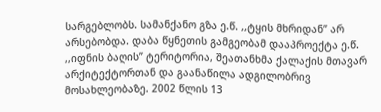სარგებლობს. სამანქანო გზა ე.წ. ,,ტყის მხრიდან” არ არსებობდა. დაბა წყნეთის გამგეობამ დააპროექტა ე.წ. ,,იფნის ბაღის” ტერიტორია, შეათანხმა ქალაქის მთავარ არქიტექტორთან და გაანაწილა ადგილობრივ მოსახლეობაზე. 2002 წლის 13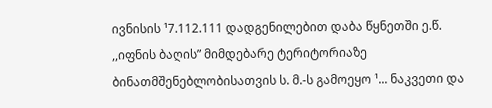ივნისის ¹7.112.111 დადგენილებით დაბა წყნეთში ე.წ. ,,იფნის ბაღის” მიმდებარე ტერიტორიაზე ბინათმშენებლობისათვის ს. მ.-ს გამოეყო ¹... ნაკვეთი და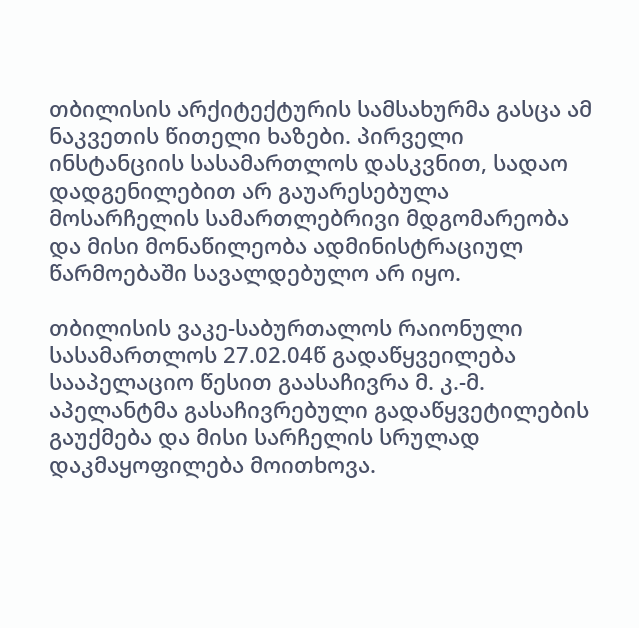თბილისის არქიტექტურის სამსახურმა გასცა ამ ნაკვეთის წითელი ხაზები. პირველი ინსტანციის სასამართლოს დასკვნით, სადაო დადგენილებით არ გაუარესებულა მოსარჩელის სამართლებრივი მდგომარეობა და მისი მონაწილეობა ადმინისტრაციულ წარმოებაში სავალდებულო არ იყო.

თბილისის ვაკე-საბურთალოს რაიონული სასამართლოს 27.02.04წ გადაწყვეილება სააპელაციო წესით გაასაჩივრა მ. კ.-მ. აპელანტმა გასაჩივრებული გადაწყვეტილების გაუქმება და მისი სარჩელის სრულად დაკმაყოფილება მოითხოვა.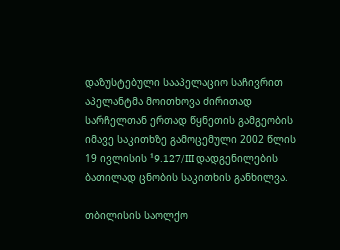დაზუსტებული სააპელაციო საჩივრით აპელანტმა მოითხოვა ძირითად სარჩელთან ერთად წყნეთის გამგეობის იმავე საკითხზე გამოცემული 2002 წლის 19 ივლისის ¹9.127/III დადგენილების ბათილად ცნობის საკითხის განხილვა.

თბილისის საოლქო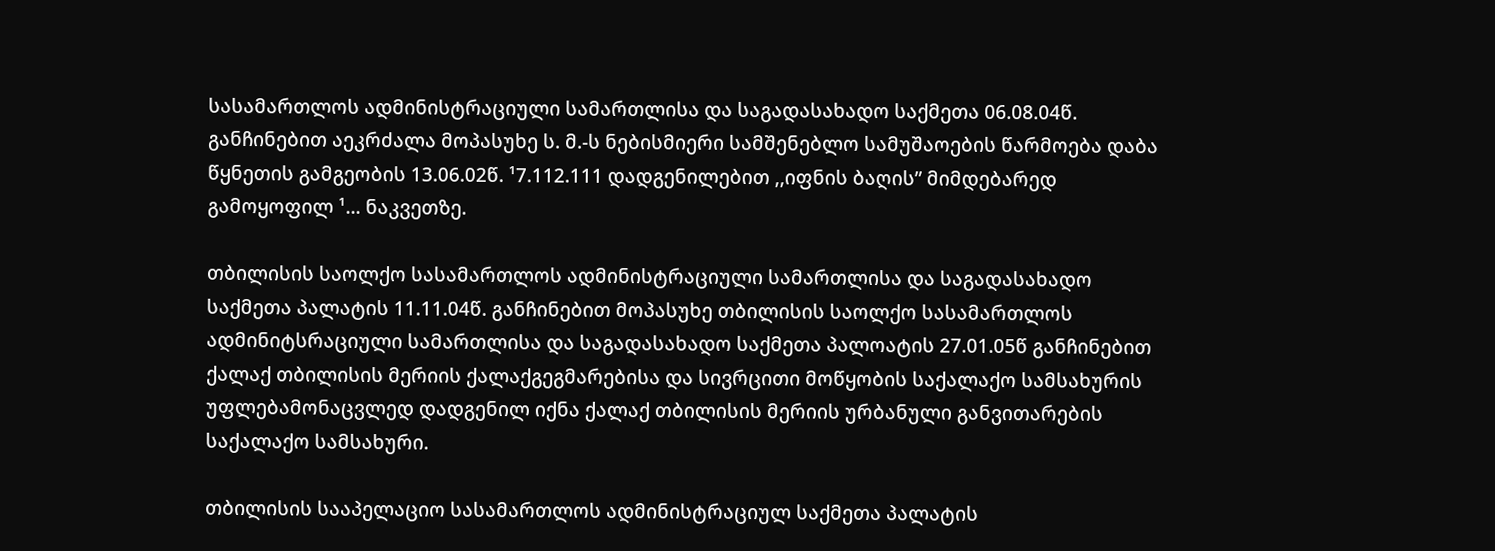სასამართლოს ადმინისტრაციული სამართლისა და საგადასახადო საქმეთა 06.08.04წ. განჩინებით აეკრძალა მოპასუხე ს. მ.-ს ნებისმიერი სამშენებლო სამუშაოების წარმოება დაბა წყნეთის გამგეობის 13.06.02წ. ¹7.112.111 დადგენილებით ,,იფნის ბაღის” მიმდებარედ გამოყოფილ ¹... ნაკვეთზე.

თბილისის საოლქო სასამართლოს ადმინისტრაციული სამართლისა და საგადასახადო საქმეთა პალატის 11.11.04წ. განჩინებით მოპასუხე თბილისის საოლქო სასამართლოს ადმინიტსრაციული სამართლისა და საგადასახადო საქმეთა პალოატის 27.01.05წ განჩინებით ქალაქ თბილისის მერიის ქალაქგეგმარებისა და სივრცითი მოწყობის საქალაქო სამსახურის უფლებამონაცვლედ დადგენილ იქნა ქალაქ თბილისის მერიის ურბანული განვითარების საქალაქო სამსახური.

თბილისის სააპელაციო სასამართლოს ადმინისტრაციულ საქმეთა პალატის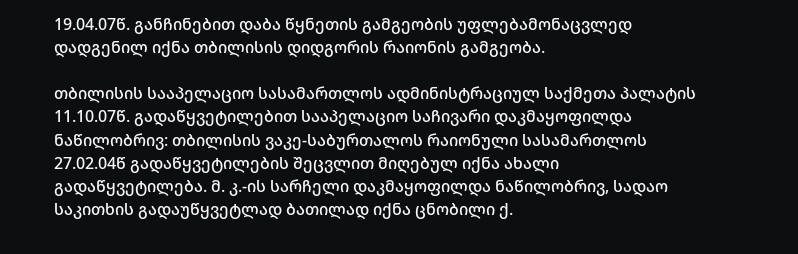19.04.07წ. განჩინებით დაბა წყნეთის გამგეობის უფლებამონაცვლედ დადგენილ იქნა თბილისის დიდგორის რაიონის გამგეობა.

თბილისის სააპელაციო სასამართლოს ადმინისტრაციულ საქმეთა პალატის 11.10.07წ. გადაწყვეტილებით სააპელაციო საჩივარი დაკმაყოფილდა ნაწილობრივ: თბილისის ვაკე-საბურთალოს რაიონული სასამართლოს 27.02.04წ გადაწყვეტილების შეცვლით მიღებულ იქნა ახალი გადაწყვეტილება. მ. კ.-ის სარჩელი დაკმაყოფილდა ნაწილობრივ, სადაო საკითხის გადაუწყვეტლად ბათილად იქნა ცნობილი ქ.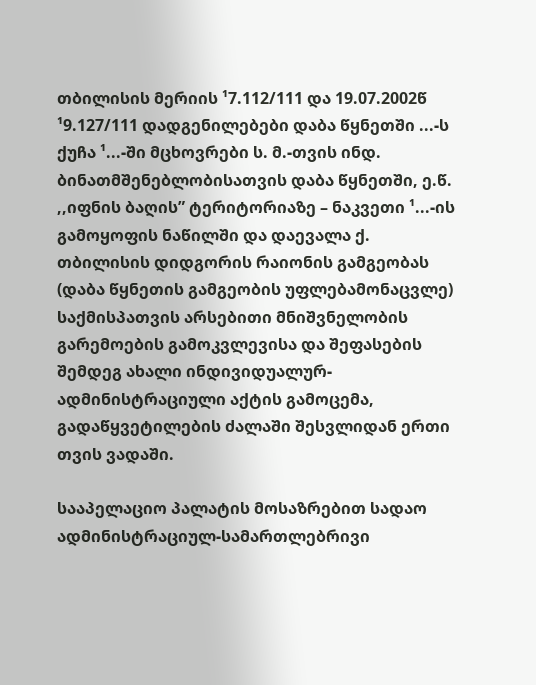თბილისის მერიის ¹7.112/111 და 19.07.2002წ ¹9.127/111 დადგენილებები დაბა წყნეთში ...-ს ქუჩა ¹...-ში მცხოვრები ს. მ.-თვის ინდ. ბინათმშენებლობისათვის დაბა წყნეთში, ე.წ. ,,იფნის ბაღის” ტერიტორიაზე – ნაკვეთი ¹...-ის გამოყოფის ნაწილში და დაევალა ქ. თბილისის დიდგორის რაიონის გამგეობას (დაბა წყნეთის გამგეობის უფლებამონაცვლე) საქმისპათვის არსებითი მნიშვნელობის გარემოების გამოკვლევისა და შეფასების შემდეგ ახალი ინდივიდუალურ-ადმინისტრაციული აქტის გამოცემა, გადაწყვეტილების ძალაში შესვლიდან ერთი თვის ვადაში.

სააპელაციო პალატის მოსაზრებით სადაო ადმინისტრაციულ-სამართლებრივი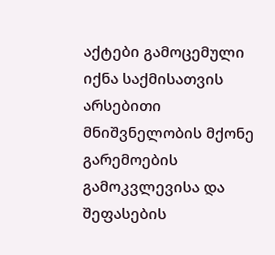აქტები გამოცემული იქნა საქმისათვის არსებითი მნიშვნელობის მქონე გარემოების გამოკვლევისა და შეფასების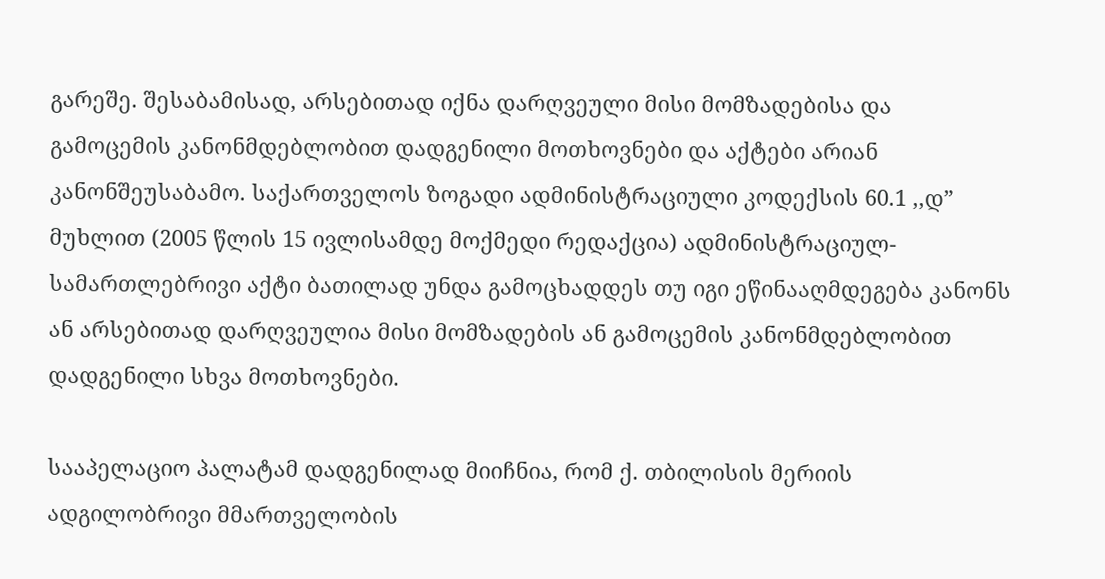გარეშე. შესაბამისად, არსებითად იქნა დარღვეული მისი მომზადებისა და გამოცემის კანონმდებლობით დადგენილი მოთხოვნები და აქტები არიან კანონშეუსაბამო. საქართველოს ზოგადი ადმინისტრაციული კოდექსის 60.1 ,,დ” მუხლით (2005 წლის 15 ივლისამდე მოქმედი რედაქცია) ადმინისტრაციულ-სამართლებრივი აქტი ბათილად უნდა გამოცხადდეს თუ იგი ეწინააღმდეგება კანონს ან არსებითად დარღვეულია მისი მომზადების ან გამოცემის კანონმდებლობით დადგენილი სხვა მოთხოვნები.

სააპელაციო პალატამ დადგენილად მიიჩნია, რომ ქ. თბილისის მერიის ადგილობრივი მმართველობის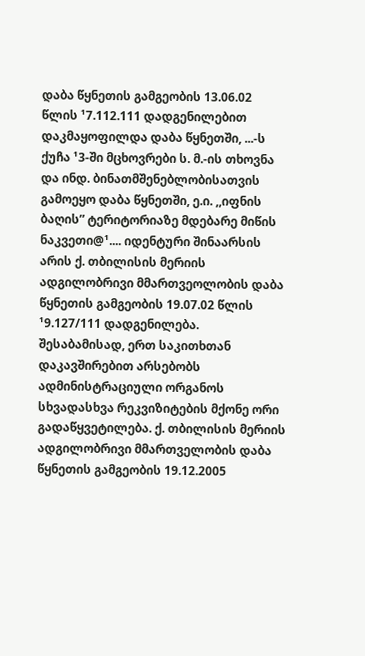დაბა წყნეთის გამგეობის 13.06.02 წლის ¹7.112.111 დადგენილებით დაკმაყოფილდა დაბა წყნეთში, ...-ს ქუჩა ¹3-ში მცხოვრები ს. მ.-ის თხოვნა და ინდ. ბინათმშენებლობისათვის გამოეყო დაბა წყნეთში, ე.ი. ,,იფნის ბაღის” ტერიტორიაზე მდებარე მიწის ნაკვეთი@¹.... იდენტური შინაარსის არის ქ. თბილისის მერიის ადგილობრივი მმართვეოლობის დაბა წყნეთის გამგეობის 19.07.02 წლის ¹9.127/111 დადგენილება. შესაბამისად, ერთ საკითხთან დაკავშირებით არსებობს ადმინისტრაციული ორგანოს სხვადასხვა რეკვიზიტების მქონე ორი გადაწყვეტილება. ქ. თბილისის მერიის ადგილობრივი მმართველობის დაბა წყნეთის გამგეობის 19.12.2005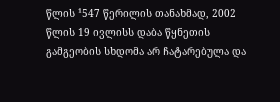წლის ¹547 წერილის თანახმად, 2002 წლის 19 ივლისს დაბა წყნეთის გამგეობის სხდომა არ ჩატარებულა და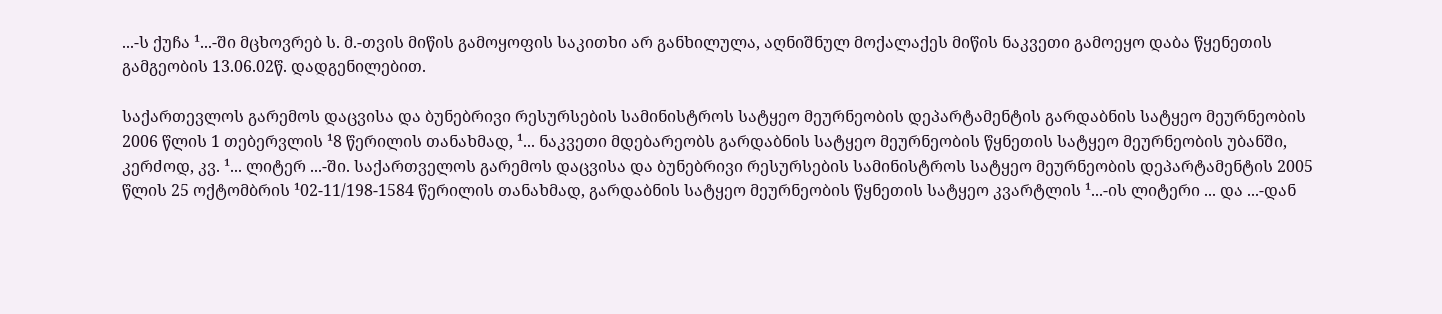...-ს ქუჩა ¹...-ში მცხოვრებ ს. მ.-თვის მიწის გამოყოფის საკითხი არ განხილულა, აღნიშნულ მოქალაქეს მიწის ნაკვეთი გამოეყო დაბა წყენეთის გამგეობის 13.06.02წ. დადგენილებით.

საქართევლოს გარემოს დაცვისა და ბუნებრივი რესურსების სამინისტროს სატყეო მეურნეობის დეპარტამენტის გარდაბნის სატყეო მეურნეობის 2006 წლის 1 თებერვლის ¹8 წერილის თანახმად, ¹... ნაკვეთი მდებარეობს გარდაბნის სატყეო მეურნეობის წყნეთის სატყეო მეურნეობის უბანში, კერძოდ, კვ. ¹... ლიტერ ...-ში. საქართველოს გარემოს დაცვისა და ბუნებრივი რესურსების სამინისტროს სატყეო მეურნეობის დეპარტამენტის 2005 წლის 25 ოქტომბრის ¹02-11/198-1584 წერილის თანახმად, გარდაბნის სატყეო მეურნეობის წყნეთის სატყეო კვარტლის ¹...-ის ლიტერი ... და ...-დან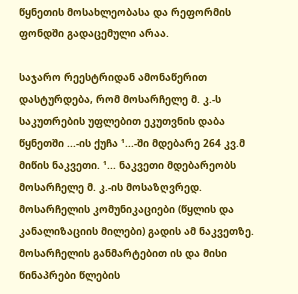წყნეთის მოსახლეობასა და რეფორმის ფონდში გადაცემული არაა.

საჯარო რეესტრიდან ამონაწერით დასტურდება, რომ მოსარჩელე მ. კ.-ს საკუთრების უფლებით ეკუთვნის დაბა წყნეთში ...-ის ქუჩა ¹...-ში მდებარე 264 კვ.მ მიწის ნაკვეთი. ¹... ნაკვეთი მდებარეობს მოსარჩელე მ. კ.-ის მოსაზღვრედ. მოსარჩელის კომუნიკაციები (წყლის და კანალიზაციის მილები) გადის ამ ნაკვეთზე. მოსარჩელის განმარტებით ის და მისი წინაპრები წლების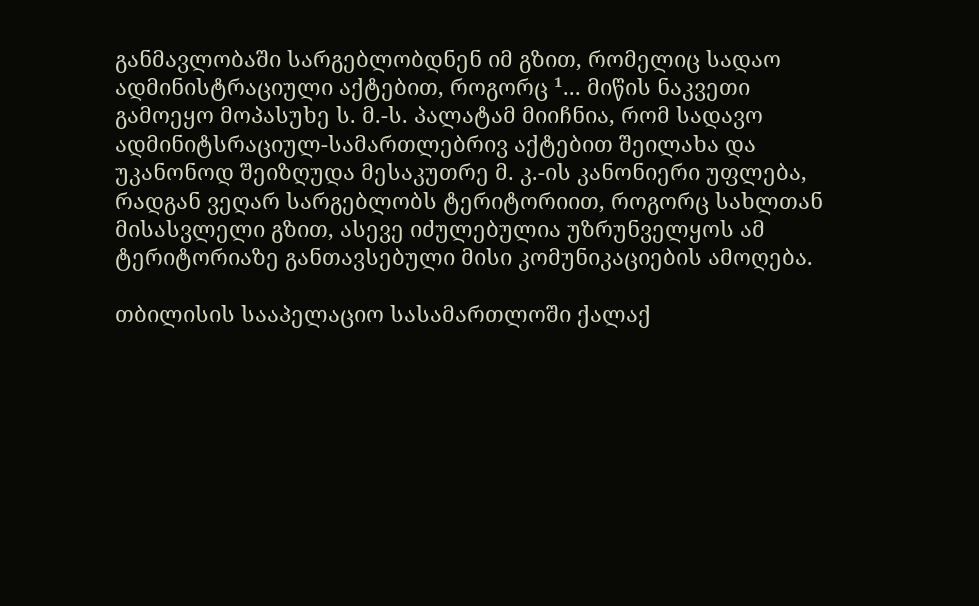განმავლობაში სარგებლობდნენ იმ გზით, რომელიც სადაო ადმინისტრაციული აქტებით, როგორც ¹... მიწის ნაკვეთი გამოეყო მოპასუხე ს. მ.-ს. პალატამ მიიჩნია, რომ სადავო ადმინიტსრაციულ-სამართლებრივ აქტებით შეილახა და უკანონოდ შეიზღუდა მესაკუთრე მ. კ.-ის კანონიერი უფლება, რადგან ვეღარ სარგებლობს ტერიტორიით, როგორც სახლთან მისასვლელი გზით, ასევე იძულებულია უზრუნველყოს ამ ტერიტორიაზე განთავსებული მისი კომუნიკაციების ამოღება.

თბილისის სააპელაციო სასამართლოში ქალაქ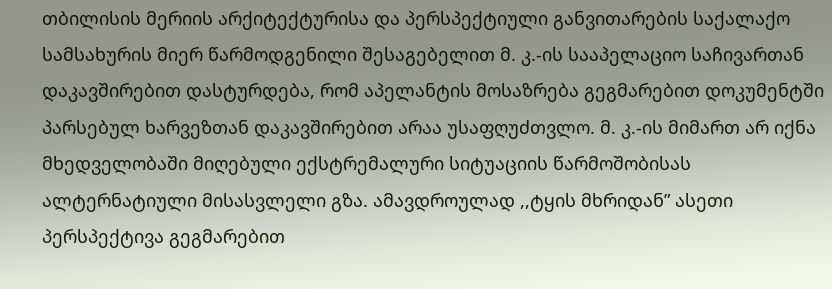თბილისის მერიის არქიტექტურისა და პერსპექტიული განვითარების საქალაქო სამსახურის მიერ წარმოდგენილი შესაგებელით მ. კ.-ის სააპელაციო საჩივართან დაკავშირებით დასტურდება, რომ აპელანტის მოსაზრება გეგმარებით დოკუმენტში პარსებულ ხარვეზთან დაკავშირებით არაა უსაფღუძთვლო. მ. კ.-ის მიმართ არ იქნა მხედველობაში მიღებული ექსტრემალური სიტუაციის წარმოშობისას ალტერნატიული მისასვლელი გზა. ამავდროულად ,,ტყის მხრიდან” ასეთი პერსპექტივა გეგმარებით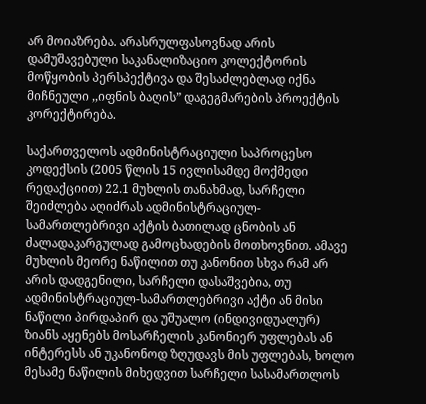არ მოიაზრება. არასრულფასოვნად არის დამუშავებული საკანალიზაციო კოლექტორის მოწყობის პერსპექტივა და შესაძლებლად იქნა მიჩნეული ,,იფნის ბაღის” დაგეგმარების პროექტის კორექტირება.

საქართველოს ადმინისტრაციული საპროცესო კოდექსის (2005 წლის 15 ივლისამდე მოქმედი რედაქციით) 22.1 მუხლის თანახმად, სარჩელი შეიძლება აღიძრას ადმინისტრაციულ-სამართლებრივი აქტის ბათილად ცნობის ან ძალადაკარგულად გამოცხადების მოთხოვნით. ამავე მუხლის მეორე ნაწილით თუ კანონით სხვა რამ არ არის დადგენილი, სარჩელი დასაშვებია, თუ ადმინისტრაციულ-სამართლებრივი აქტი ან მისი ნაწილი პირდაპირ და უშუალო (ინდივიდუალურ) ზიანს აყენებს მოსარჩელის კანონიერ უფლებას ან ინტერესს ან უკანონოდ ზღუდავს მის უფლებას, ხოლო მესამე ნაწილის მიხედვით სარჩელი სასამართლოს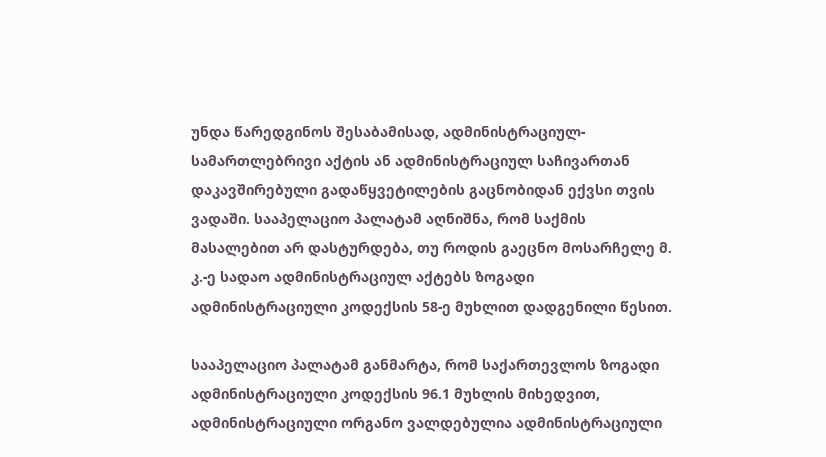უნდა წარედგინოს შესაბამისად, ადმინისტრაციულ-სამართლებრივი აქტის ან ადმინისტრაციულ საჩივართან დაკავშირებული გადაწყვეტილების გაცნობიდან ექვსი თვის ვადაში. სააპელაციო პალატამ აღნიშნა, რომ საქმის მასალებით არ დასტურდება, თუ როდის გაეცნო მოსარჩელე მ. კ.-ე სადაო ადმინისტრაციულ აქტებს ზოგადი ადმინისტრაციული კოდექსის 58-ე მუხლით დადგენილი წესით.

სააპელაციო პალატამ განმარტა, რომ საქართევლოს ზოგადი ადმინისტრაციული კოდექსის 96.1 მუხლის მიხედვით, ადმინისტრაციული ორგანო ვალდებულია ადმინისტრაციული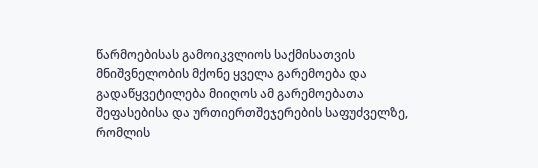წარმოებისას გამოიკვლიოს საქმისათვის მნიშვნელობის მქონე ყველა გარემოება და გადაწყვეტილება მიიღოს ამ გარემოებათა შეფასებისა და ურთიერთშეჯერების საფუძველზე, რომლის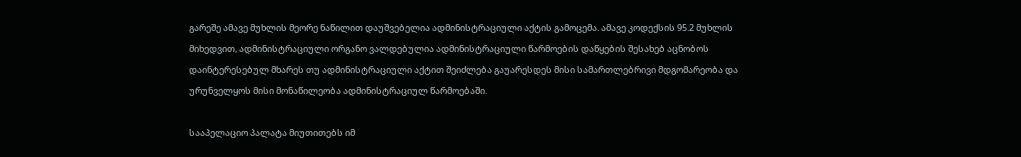გარეშე ამავე მუხლის მეორე ნაწილით დაუშვებელია ადმინისტრაციული აქტის გამოცემა. ამავე კოდექსის 95.2 მუხლის მიხედვით, ადმინისტრაციული ორგანო ვალდებულია ადმინისტრაციული წარმოების დაწყების შესახებ აცნობოს დაინტერესებულ მხარეს თუ ადმინისტრაციული აქტით შეიძლება გაუარესდეს მისი სამართლებრივი მდგომარეობა და ურუნველყოს მისი მონაწილეობა ადმინისტრაციულ წარმოებაში.

სააპელაციო პალატა მიუთითებს იმ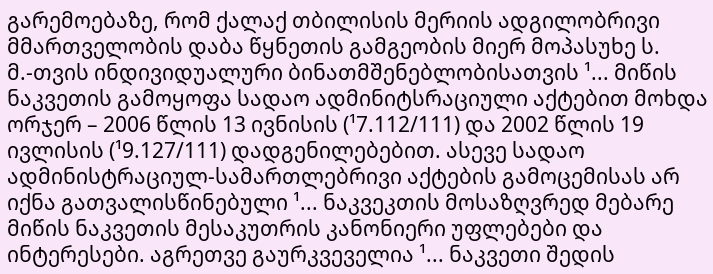გარემოებაზე, რომ ქალაქ თბილისის მერიის ადგილობრივი მმართველობის დაბა წყნეთის გამგეობის მიერ მოპასუხე ს. მ.-თვის ინდივიდუალური ბინათმშენებლობისათვის ¹... მიწის ნაკვეთის გამოყოფა სადაო ადმინიტსრაციული აქტებით მოხდა ორჯერ – 2006 წლის 13 ივნისის (¹7.112/111) და 2002 წლის 19 ივლისის (¹9.127/111) დადგენილებებით. ასევე სადაო ადმინისტრაციულ-სამართლებრივი აქტების გამოცემისას არ იქნა გათვალისწინებული ¹... ნაკვეკთის მოსაზღვრედ მებარე მიწის ნაკვეთის მესაკუთრის კანონიერი უფლებები და ინტერესები. აგრეთვე გაურკვეველია ¹... ნაკვეთი შედის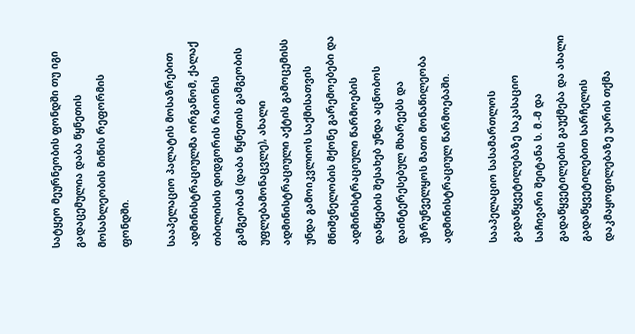სატყეო მეურნეობის ფონდში თუ იგი გადაცემულია დაბა წყნეთის მოსახლეობის მიწის რეფორმის ფონდში.

სააპელაციო პალატის მოსაზრებით ადმინისტრაციულმა ორგანომ, ქალაქ თბილისის დიდგორის რაიონის გამგეობამ (დაბა წყნეთის გამგეობის უფლებამონაცვლე), ახალი ადმინისტრაციული აქტის გამოცემისს უნდა გამოიკვლიოს საქმისათვის მნიშვნელობის მქონე გარემოებები და ადმინისტრაციული წარმოების დაწყების შესახებ უნდა აცნობოს დაინტერესებულ მხარეებს და უზრუნველყოს მათი მონაწილეობა ადმინისტრაციულ წარმოებაში.

სააპელაციო სასამართლოს გადაწყვეტილებაზე საკასაციო საჩივარი შეიტანა ს. მ.-მ და გადაწყვეტილების გაუქმება და ახალი გადაწყვეტილებით სარჩელის დაკმაყოფილებაზე უარის თქმა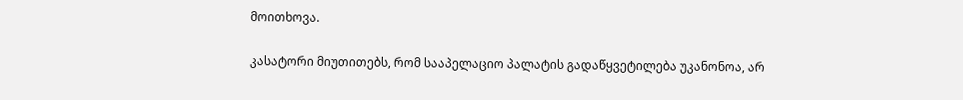მოითხოვა.

კასატორი მიუთითებს, რომ სააპელაციო პალატის გადაწყვეტილება უკანონოა, არ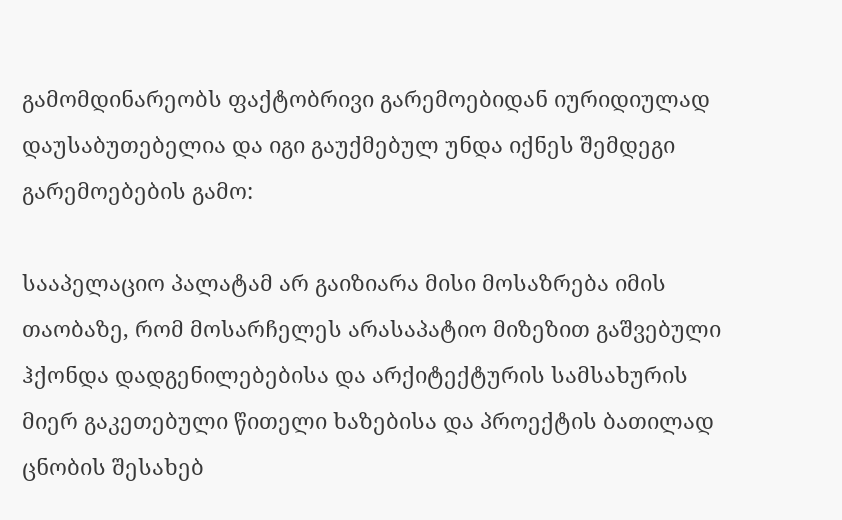გამომდინარეობს ფაქტობრივი გარემოებიდან იურიდიულად დაუსაბუთებელია და იგი გაუქმებულ უნდა იქნეს შემდეგი გარემოებების გამო:

სააპელაციო პალატამ არ გაიზიარა მისი მოსაზრება იმის თაობაზე, რომ მოსარჩელეს არასაპატიო მიზეზით გაშვებული ჰქონდა დადგენილებებისა და არქიტექტურის სამსახურის მიერ გაკეთებული წითელი ხაზებისა და პროექტის ბათილად ცნობის შესახებ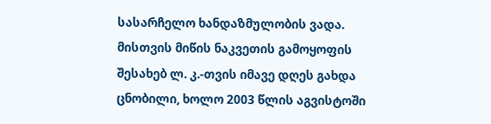სასარჩელო ხანდაზმულობის ვადა. მისთვის მიწის ნაკვეთის გამოყოფის შესახებ ლ. კ.-თვის იმავე დღეს გახდა ცნობილი, ხოლო 2003 წლის აგვისტოში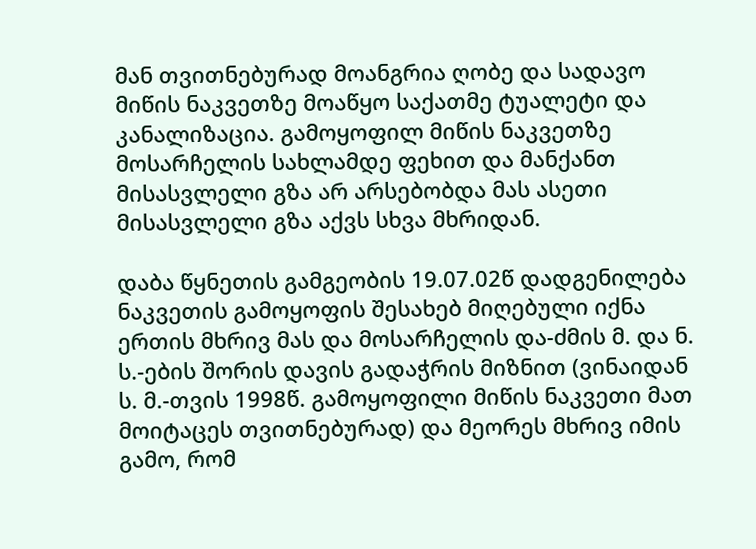მან თვითნებურად მოანგრია ღობე და სადავო მიწის ნაკვეთზე მოაწყო საქათმე ტუალეტი და კანალიზაცია. გამოყოფილ მიწის ნაკვეთზე მოსარჩელის სახლამდე ფეხით და მანქანთ მისასვლელი გზა არ არსებობდა მას ასეთი მისასვლელი გზა აქვს სხვა მხრიდან.

დაბა წყნეთის გამგეობის 19.07.02წ დადგენილება ნაკვეთის გამოყოფის შესახებ მიღებული იქნა ერთის მხრივ მას და მოსარჩელის და-ძმის მ. და ნ. ს.-ების შორის დავის გადაჭრის მიზნით (ვინაიდან ს. მ.-თვის 1998წ. გამოყოფილი მიწის ნაკვეთი მათ მოიტაცეს თვითნებურად) და მეორეს მხრივ იმის გამო, რომ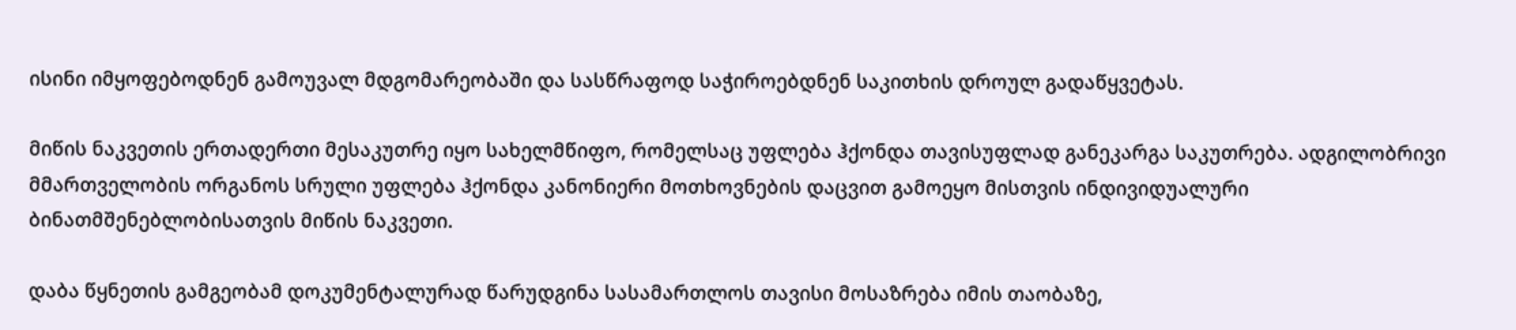ისინი იმყოფებოდნენ გამოუვალ მდგომარეობაში და სასწრაფოდ საჭიროებდნენ საკითხის დროულ გადაწყვეტას.

მიწის ნაკვეთის ერთადერთი მესაკუთრე იყო სახელმწიფო, რომელსაც უფლება ჰქონდა თავისუფლად განეკარგა საკუთრება. ადგილობრივი მმართველობის ორგანოს სრული უფლება ჰქონდა კანონიერი მოთხოვნების დაცვით გამოეყო მისთვის ინდივიდუალური ბინათმშენებლობისათვის მიწის ნაკვეთი.

დაბა წყნეთის გამგეობამ დოკუმენტალურად წარუდგინა სასამართლოს თავისი მოსაზრება იმის თაობაზე,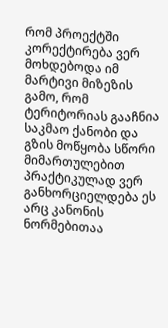რომ პროექტში კორექტირება ვერ მოხდებოდა იმ მარტივი მიზეზის გამო, რომ ტერიტორიას გააჩნია საკმაო ქანობი და გზის მოწყობა სწორი მიმართულებით პრაქტიკულად ვერ განხორციელდება ეს არც კანონის ნორმებითაა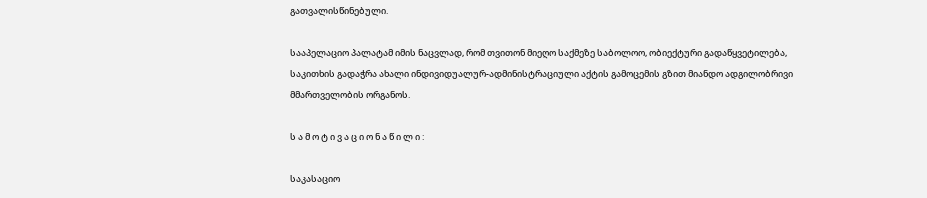გათვალისწინებული.

სააპელაციო პალატამ იმის ნაცვლად, რომ თვითონ მიეღო საქმეზე საბოლოო, ობიექტური გადაწყვეტილება, საკითხის გადაჭრა ახალი ინდივიდუალურ-ადმინისტრაციული აქტის გამოცემის გზით მიანდო ადგილობრივი მმართველობის ორგანოს.

ს ა მ ო ტ ი ვ ა ც ი ო ნ ა წ ი ლ ი :

საკასაციო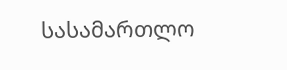სასამართლო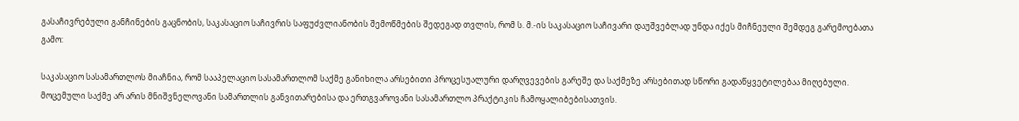გასაჩივრებული განჩინების გაცნობის, საკასაციო საჩივრის საფუძვლიანობის შემოწმების შედეგად თვლის, რომ ს. მ.-ის საკასაციო საჩივარი დაუშვებლად უნდა იქეს მიჩნეული შემდეგ გარემოებათა გამო:

საკასაციო სასამართლოს მიაჩნია, რომ სააპელაციო სასამართლომ საქმე განიხილა არსებითი პროცესუალური დარღვევების გარეშე და საქმეზე არსებითად სწორი გადაწყვეტილებაა მიღებული. მოცემული საქმე არ არის მნიშვნელოვანი სამართლის განვითარებისა და ერთგვაროვანი სასამართლო პრაქტიკის ჩამოყალიბებისათვის.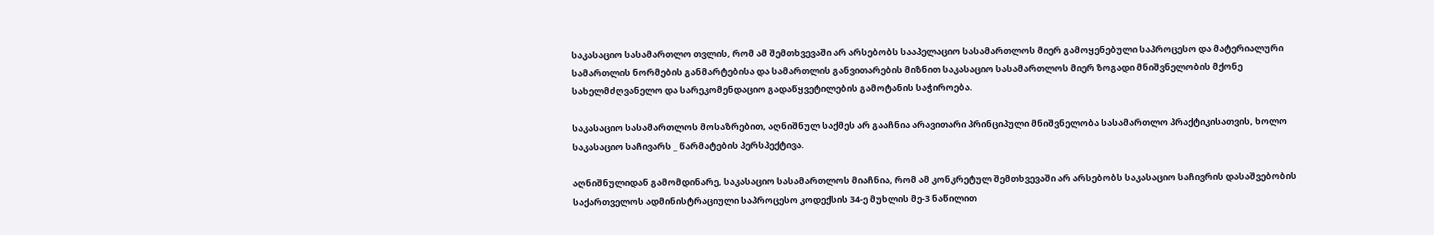საკასაციო სასამართლო თვლის, რომ ამ შემთხვევაში არ არსებობს სააპელაციო სასამართლოს მიერ გამოყენებული საპროცესო და მატერიალური სამართლის ნორმების განმარტებისა და სამართლის განვითარების მიზნით საკასაციო სასამართლოს მიერ ზოგადი მნიშვნელობის მქონე სახელმძღვანელო და სარეკომენდაციო გადაწყვეტილების გამოტანის საჭიროება.

საკასაციო სასამართლოს მოსაზრებით, აღნიშნულ საქმეს არ გააჩნია არავითარი პრინციპული მნიშვნელობა სასამართლო პრაქტიკისათვის, ხოლო საკასაციო საჩივარს _ წარმატების პერსპექტივა.

აღნიშნულიდან გამომდინარე, საკასაციო სასამართლოს მიაჩნია, რომ ამ კონკრეტულ შემთხვევაში არ არსებობს საკასაციო საჩივრის დასაშვებობის საქართველოს ადმინისტრაციული საპროცესო კოდექსის 34-ე მუხლის მე-3 ნაწილით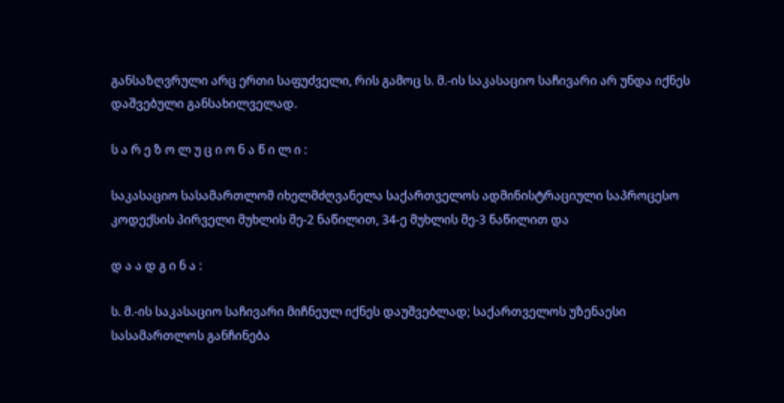განსაზღვრული არც ერთი საფუძველი, რის გამოც ს. მ.-ის საკასაციო საჩივარი არ უნდა იქნეს დაშვებული განსახილველად.

ს ა რ ე ზ ო ლ უ ც ი ო ნ ა წ ი ლ ი :

საკასაციო სასამართლომ იხელმძღვანელა საქართველოს ადმინისტრაციული საპროცესო კოდექსის პირველი მუხლის მე-2 ნაწილით, 34-ე მუხლის მე-3 ნაწილით და

დ ა ა დ გ ი ნ ა :

ს. მ.-ის საკასაციო საჩივარი მიჩნეულ იქნეს დაუშვებლად; საქართველოს უზენაესი სასამართლოს განჩინება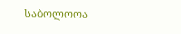საბოლოოა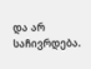და არ საჩივრდება.